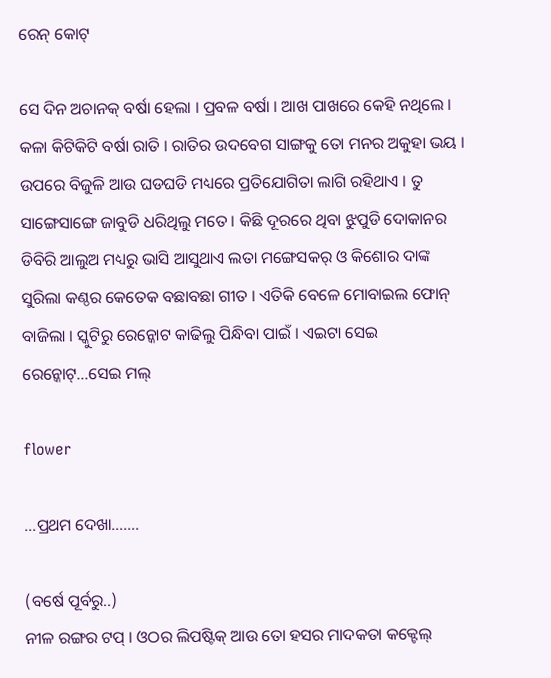ରେନ୍ କୋଟ୍

ସେ ଦିନ ଅଚାନକ୍ ବର୍ଷା ହେଲା । ପ୍ରବଳ ବର୍ଷା । ଆଖ ପାଖରେ କେହି ନଥିଲେ । କଳା କିଟିକିଟି ବର୍ଷା ରାତି । ରାତିର ଉଦବେଗ ସାଙ୍ଗକୁ ତୋ ମନର ଅକୁହା ଭୟ । ଉପରେ ବିଜୁଳି ଆଉ ଘଡଘଡି ମଧ୍ୟରେ ପ୍ରତିଯୋଗିତା ଲାଗି ରହିଥାଏ । ତୁ ସାଙ୍ଗେସାଙ୍ଗେ ଜାବୁଡି ଧରିଥିଲୁ ମତେ । କିଛି ଦୂରରେ ଥିବା ଝୁପୁଡି ଦୋକାନର ଡିବିରି ଆଲୁଅ ମଧ୍ୟରୁ ଭାସି ଆସୁଥାଏ ଲତା ମଙ୍ଗେସକର୍ ଓ କିଶୋର ଦାଙ୍କ ସୁରିଲା କଣ୍ଠର କେତେକ ବଛାବଛା ଗୀତ । ଏତିକି ବେଳେ ମୋବାଇଲ ଫୋନ୍ ବାଜିଲା । ସ୍କୁଟିରୁ ରେନ୍କୋଟ କାଢିଲୁ ପିନ୍ଧିବା ପାଇଁ । ଏଇଟା ସେଇ ରେନ୍କୋଟ୍…ସେଇ ମଲ୍

flower

…ପ୍ରଥମ ଦେଖା…….

(ବର୍ଷେ ପୂର୍ବରୁ..)
ନୀଳ ରଙ୍ଗର ଟପ୍ । ଓଠର ଲିପଷ୍ଟିକ୍ ଆଉ ତୋ ହସର ମାଦକତା କକ୍ଟେଲ୍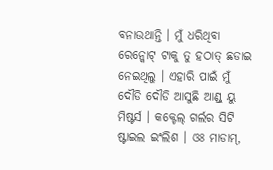ବନାଉଥାନ୍ତି । ମୁଁ ଧରିଥିବା ରେନ୍କୋଟ୍ ଟାକୁ ତୁ ହଠାତ୍ ଛଡାଇ ନେଇଥିଲୁ । ଏହାରି ପାଇଁ ମୁଁ ଦୌଡି ଦୌଡି ଆସୁଛି ଆଣ୍ଡ୍ ୟୁ ମିଷ୍ଟର୍ସ । କକ୍ଟେଲ୍ ଗର୍ଲର ସିଟି ଷ୍ଟାଇଲ ଇଂଲିଶ । ଓଃ ମାଡାମ୍,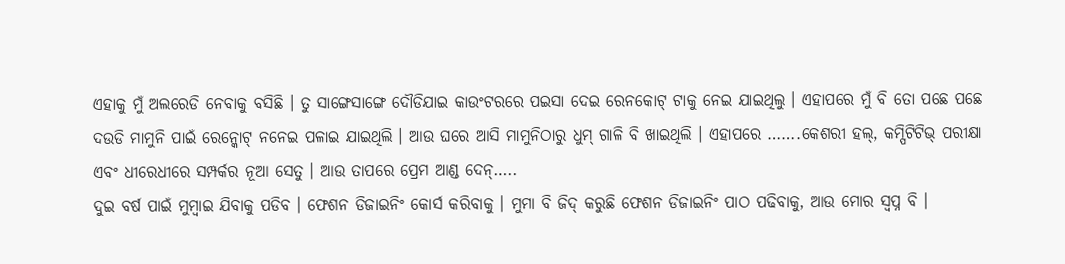ଏହାକୁ ମୁଁ ଅଲରେଡି ନେବାକୁ ବସିଛି । ତୁ ସାଙ୍ଗେସାଙ୍ଗେ ଦୌଡିଯାଇ କାଉଂଟରରେ ପଇସା ଦେଇ ରେନକୋଟ୍ ଟାକୁ ନେଇ ଯାଇଥିଲୁ । ଏହାପରେ ମୁଁ ବି ତୋ ପଛେ ପଛେ ଦଉଡି ମାମୁନି ପାଇଁ ରେନ୍କୋଟ୍ ନନେଇ ପଳାଇ ଯାଇଥିଲି । ଆଉ ଘରେ ଆସି ମାମୁନିଠାରୁ ଧୁମ୍ ଗାଳି ବି ଖାଇଥିଲି । ଏହାପରେ …….କେଶରୀ ହଲ୍, କମ୍ପିଟିଟିଭ୍ ପରୀକ୍ଷା ଏବଂ ଧୀରେଧୀରେ ସମ୍ପର୍କର ନୂଆ ସେତୁ । ଆଉ ତାପରେ ପ୍ରେମ ଆଣ୍ଡ ଦେନ୍…..
ଦୁଇ ବର୍ଷ ପାଇଁ ମୁମ୍ବାଇ ଯିବାକୁ ପଡିବ । ଫେଶନ ଡିଜାଇନିଂ କୋର୍ସ କରିବାକୁ । ମୁମା ବି ଜିଦ୍ କରୁଛି ଫେଶନ ଡିଜାଇନିଂ ପାଠ ପଢିବାକୁ, ଆଉ ମୋର ସ୍ୱପ୍ନ ବି ।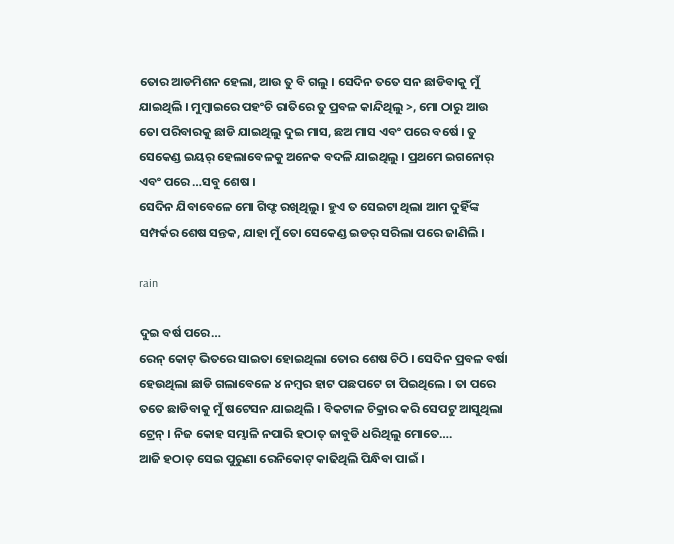ତୋର ଆଡମିଶନ ହେଲା, ଆଉ ତୁ ବି ଗଲୁ । ସେଦିନ ତତେ ସନ ଛାଡିବାକୁ ମୁଁ ଯାଇଥିଲି । ମୁମ୍ବାଇରେ ପହଂଚି ରାତିରେ ତୁ ପ୍ରବଳ କାନ୍ଦିଥିଲୁ >, ମୋ ଠାରୁ ଆଉ ତୋ ପରିବାରକୁ ଛାଡି ଯାଇଥିଲୁ ଦୁଇ ମାସ, ଛଅ ମାସ ଏବଂ ପରେ ବର୍ଷେ । ତୁ ସେକେଣ୍ଡ ଇୟର୍ ହେଲାବେଳକୁ ଅନେକ ବଦଳି ଯାଇଥିଲୁ । ପ୍ରଥମେ ଇଗନୋର୍ ଏବଂ ପରେ …ସବୁ ଶେଷ ।
ସେଦିନ ଯିବାବେଳେ ମୋ ଗିଫ୍ଟ ରଖିଥିଲୁ । ହୁଏ ତ ସେଇଟା ଥିଲା ଆମ ଦୁହିଁଙ୍କ ସମ୍ପର୍କର ଶେଷ ସନ୍ତକ, ଯାହା ମୁଁ ତୋ ସେକେଣ୍ଡ ଇଡର୍ ସରିଲା ପରେ ଜାଣିଲି ।

rain

ଦୁଇ ବର୍ଷ ପରେ…
ରେନ୍ କୋଟ୍ ଭିତରେ ସାଇତା ହୋଇଥିଲା ତୋର ଶେଷ ଚିଠି । ସେଦିନ ପ୍ରବଳ ବର୍ଷା ହେଉଥିଲା ଛାଡି ଗଲାବେଳେ ୪ ନମ୍ବର ହାଟ ପଛପଟେ ଚା ପିଇଥିଲେ । ତା ପରେ ତତେ ଛାଡିବାକୁ ମୁଁ ଷଟେସନ ଯାଇଥିଲି । ବିକଟାଳ ଚିକ୍ରାର କରି ସେପଟୁ ଆସୁଥିଲା ଟ୍ରେନ୍ । ନିଜ କୋହ ସମ୍ଭାଳି ନପାରି ହଠାତ୍ ଜାବୁଡି ଧରିଥିଲୁ ମୋତେ….
ଆଜି ହଠାତ୍ ସେଇ ପୁରୁଣା ରେନିକୋଟ୍ କାଢିଥିଲି ପିନ୍ଧିବା ପାଇଁ ।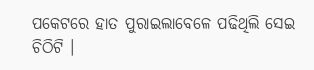ପକେଟରେ ହାତ ପୁରାଇଲାବେଳେ ପଢିଥିଲି ସେଇ ଚିଠିଟି ।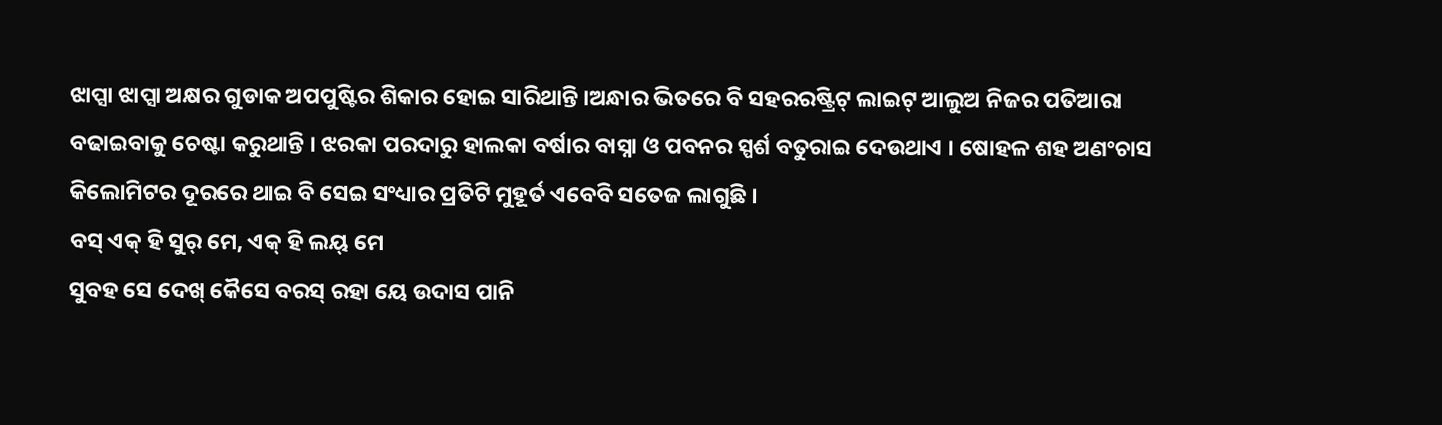ଝାପ୍ସା ଝାପ୍ସା ଅକ୍ଷର ଗୁଡାକ ଅପପୁଷ୍ଟିର ଶିକାର ହୋଇ ସାରିଥାନ୍ତି ।ଅନ୍ଧାର ଭିତରେ ବି ସହରରଷ୍ଟ୍ରିଟ୍ ଲାଇଟ୍ ଆଲୁଅ ନିଜର ପତିଆରା ବଢାଇବାକୁ ଚେଷ୍ଟା କରୁଥାନ୍ତି । ଝରକା ପରଦାରୁ ହାଲକା ବର୍ଷାର ବାସ୍ନା ଓ ପବନର ସ୍ପର୍ଶ ବତୁରାଇ ଦେଉଥାଏ । ଷୋହଳ ଶହ ଅଣଂଚାସ କିଲୋମିଟର ଦୂରରେ ଥାଇ ବି ସେଇ ସଂଧ୍ୟାର ପ୍ରତିଟି ମୁହୂର୍ତ ଏବେବି ସତେଜ ଲାଗୁଛି ।
ବସ୍ ଏକ୍ ହି ସୁର୍ ମେ, ଏକ୍ ହି ଲୟ୍ ମେ
ସୁବହ ସେ ଦେଖ୍ କୈସେ ବରସ୍ ରହା ୟେ ଉଦାସ ପାନି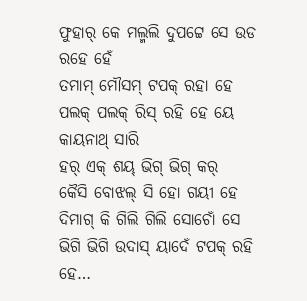ଫୁହାର୍ କେ ମଲ୍ମଲି ଦୁପଟ୍ଟେ ସେ ଉଡ ରହେ ହେଁ
ତମାମ୍ ମୌସମ୍ ଟପକ୍ ରହା ହେ
ପଲକ୍ ପଲକ୍ ରିସ୍ ରହି ହେ ୟେ କାୟନାଥ୍ ସାରି
ହର୍ ଏକ୍ ଶୟ୍ ଭିଗ୍ ଭିଗ୍ କର୍
କୈସି ବୋଝଲ୍ ସି ହୋ ଗୟୀ ହେ
ଦିମାଗ୍ କି ଗିଲି ଗିଲି ସୋଚୋଁ ସେ
ଭିଗି ଭିଗି ଉଦାସ୍ ୟାଦେଁ ଟପକ୍ ରହି ହେ…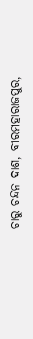ଚାରୁ ଚନ୍ଦନ ଦାଶ, ବୀରମହାରାଜପୁର,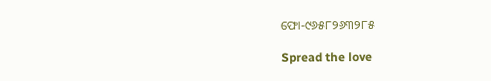ଫୋ-୯୬୫୮୨୬୩୨୮୫

Spread the love